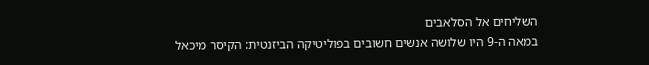השליחים אל הסלאבים
במאה ה-9 היו שלושה אנשים חשובים בפוליטיקה הביזנטית: הקיסר מיכאל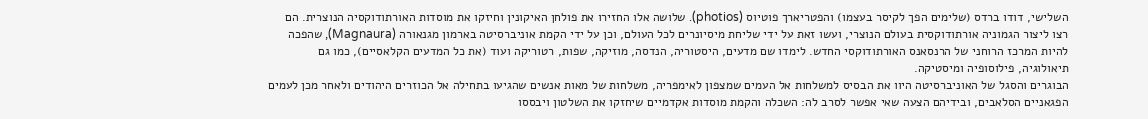השלישי, דודו ברדס (שלימים הפך לקיסר בעצמו) והפטריארך פוטיוס (photios). שלושה אלו החזירו את פולחן האיקונין וחיזקו את מוסדות האורתודוקסיה הנוצרית. הם רצו ליצור הגמוניה אורתודוקסית בעולם הנוצרי, ועשו זאת על ידי שליחת מיסיונרים לכל העולם, וכן על ידי הקמת אוניברסיטה בארמון מגנאורה (Magnaura), שהפכה להיות המרכז הרוחני של הרנסאנס האורתודוקסי החדש. לימדו שם מדעים, היסטוריה, הנדסה, מוזיקה, שפות, רטוריקה ועוד (את כל המדעים הקלאסיים), כמו גם תיאולוגיה, פילוסופיה ומיסטיקה.
הבוגרים והסגל של האוניברסיטה היוו את הבסיס למשלחות אל העמים שמצפון לאימפריה, משלחות של מאות אנשים שהגיעו בתחילה אל הכוזרים היהודים ולאחר מכן לעמים הפגאניים הסלאבים, ובידיהם הצעה שאי אפשר לסרב לה: השכלה והקמת מוסדות אקדמיים שיחזקו את השלטון ויבססו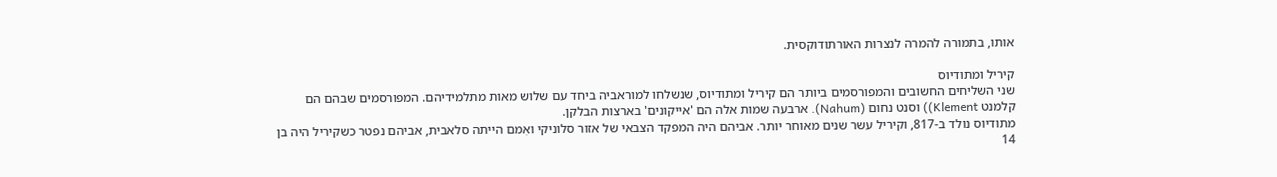אותו, בתמורה להמרה לנצרות האורתודוקסית.

קיריל ומתודיוס
שני השליחים החשובים והמפורסמים ביותר הם קיריל ומתודיוס, שנשלחו למוראביה ביחד עם שלוש מאות מתלמידיהם. המפורסמים שבהם הם קלמנט Klement)) וסנט נחום (Nahum). ארבעה שמות אלה הם 'אייקונים' בארצות הבלקן.
מתודיוס נולד ב-817, וקיריל עשר שנים מאוחר יותר. אביהם היה המפקד הצבאי של אזור סלוניקי ואִמם הייתה סלאבית, אביהם נפטר כשקיריל היה בן 14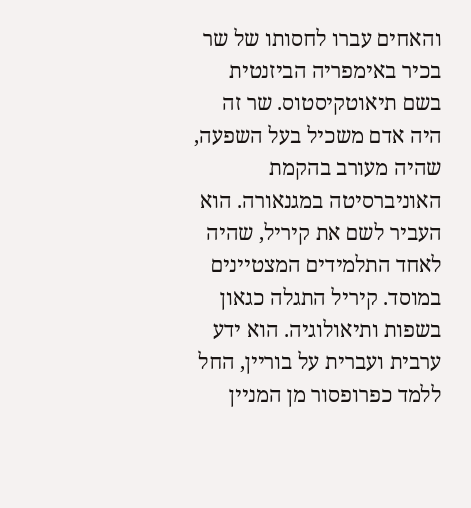והאחים עברו לחסותו של שר בכיר באימפריה הביזנטית בשם תיאוטקיסטוס. שר זה היה אדם משכיל בעל השפעה, שהיה מעורב בהקמת האוניברסיטה במגנאורה. הוא העביר לשם את קיריל, שהיה לאחד התלמידים המצטיינים במוסד. קיריל התגלה כגאון בשפות ותיאולוגיה. הוא ידע ערבית ועברית על בוריין, החל ללמד כפרופסור מן המניין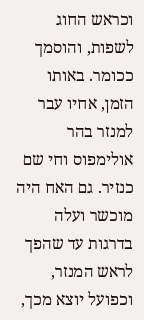וכראש החוג לשפות, והוסמך ככומר. באותו הזמן, אחיו עבר למנזר בהר אולימפוס וחי שם כנזיר. גם האח היה מוכשר ועלה בדרגות עד שהפך לראש המנזר, וכפועל יוצא מכך,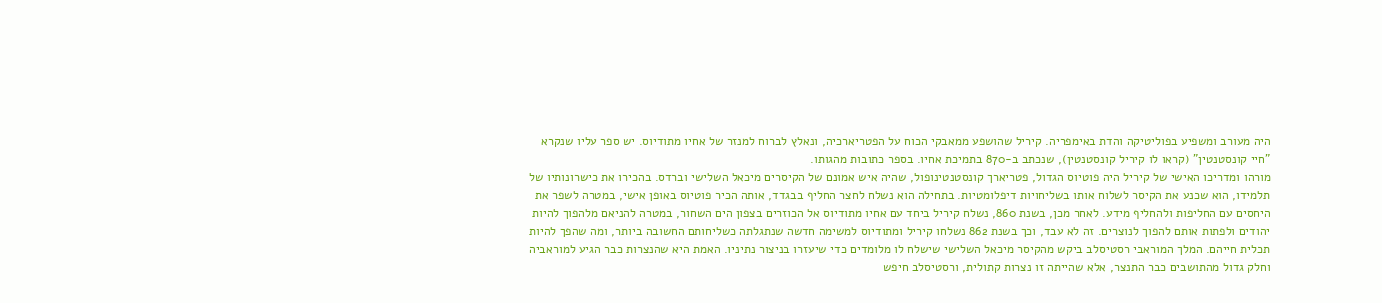היה מעורב ומשפיע בפוליטיקה והדת באימפריה. קיריל שהושפע ממאבקי הכוח על הפטריארכיה, ונאלץ לברוח למנזר של אחיו מתודיוס. יש ספר עליו שנקרא "חיי קונסטנטין" (קראו לו קיריל קונסטנטין), שנכתב ב-870 בתמיכת אחיו. בספר כתובות מהגותו.
מורהו ומדריכו האישי של קיריל היה פוטיוס הגדול, פטריארך קונסטנטינופול, שהיה איש אמונם של הקיסרים מיכאל השלישי וברדס. בהכירו את כישרונותיו של תלמידו, הוא שכנע את הקיסר לשלוח אותו בשליחויות דיפלומטיות. בתחילה הוא נשלח לחצר החליף בבגדד, אותה הכיר פוטיוס באופן אישי, במטרה לשפר את היחסים עם החליפות ולהחליף מידע. לאחר מכן, בשנת 860, נשלח קיריל ביחד עם אחיו מתודיוס אל הכוזרים בצפון הים השחור, במטרה להניאם מלהפוך להיות יהודים ולפתות אותם להפוך לנוצרים. זה לא עבד, וכך בשנת 862 נשלחו קיריל ומתודיוס למשימה חדשה שנתגלתה כשליחותם החשובה ביותר, ומה שהפך להיות תכלית חייהם. המלך המוראבי רסטיסלב ביקש מהקיסר מיכאל השלישי שישלח לו מלומדים כדי שיעזרו בניצור נתיניו. האמת היא שהנצרות כבר הגיע למוראביה וחלק גדול מהתושבים כבר התנצר, אלא שהייתה זו נצרות קתולית, ורסטיסלב חיפש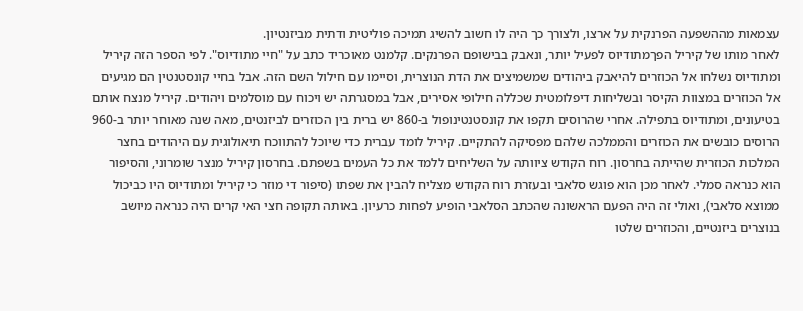עצמאות מההשפעה הפרנקית על ארצו, ולצורך כך היה לו חשוב להשיג תמיכה פוליטית ודתית מביזנטיון.
לאחר מותו של קיריל הפךמתודיוס לפעיל יותר, ונאבק בבישופם הפרנקים. קלמנט מאוכריד כתב על "חיי מתודיוס". לפי הספר הזה קיריל ומתודיוס נשלחו אל הכוזרים להיאבק ביהודים שמשמיצים את הדת הנוצרית, וסיימו עם חילול השם הזה. אבל בחיי קונסטנטין הם מגיעים אל הכוזרים במצוות הקיסר ובשליחות דיפלומטית שכללה חילופי אסירים, אבל במסגרתה יש ויכוח עם מוסלמים ויהודים. קיריל מנצח אותם בטיעונים, ומתודיוס בתפילה. אחרי שהרוסים תקפו את קונסטנטינופול ב-860 יש ברית בין הכוזרים לביזנטים, מאה שנה מאוחר יותר ב-960 הרוסים כובשים את הכוזרים והממלכה שלהם מפסיקה להתקיים. קיריל לומד עברית כדי שיוכל להתווכח תיאולוגית עם היהודים בחצר המלכות הכוזרית שהייתה בחרסון. רוח הקודש ציוותה על השליחים ללמד את כל העמים בשפתם. בחרסון קיריל מנצר שומרוני, והסיפור הוא כנראה סמלי. לאחר מכן הוא פוגש סלאבי ובעזרת רוח הקודש מצליח להבין את שפתו (סיפור די מוזר כי קיריל ומתודיוס היו כביכול ממוצא סלאבי), ואולי זה היה הפעם הראשונה שהכתב הסלאבי הופיע לפחות כרעיון. באותה תקופה חצי האי קרים היה כנראה מיושב בנוצרים ביזנטיים, והכוזרים שלטו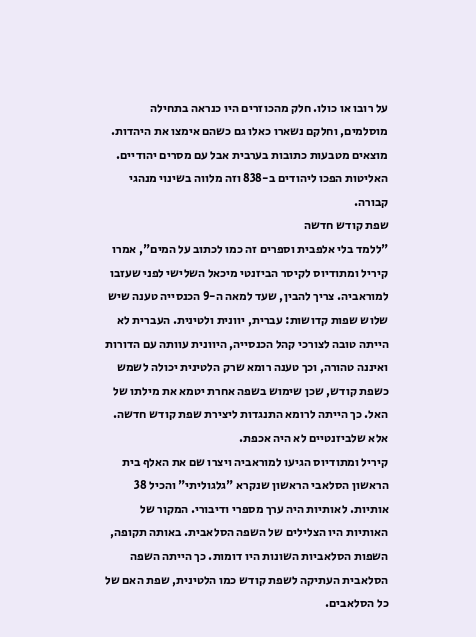על רובו או כולו. חלק מהכוזרים היו כנראה בתחילה מוסלמים, וחלקם נשארו כאלו גם כשהם אימצו את היהדות. מוצאים מטבעות כתובות בערבית אבל עם מסרים יהודיים. האליטות הפכו ליהודים ב-838 וזה מלווה בשינוי מנהגי קבורה.
שפת קודש חדשה
"ללמד בלי אלפבית וספרים זה כמו לכתוב על המים", אמרו קיריל ומתודיוס לקיסר הביזנטי מיכאל השלישי לפני שעזבו למוראביה. צריך להבין, שעד למאה ה-9 הכנסייה טענה שיש שלוש שפות קדושות: עברית, יוונית ולטינית. העברית לא הייתה טובה לצורכי קהל הכנסייה, היוונית עוותה עם הדורות ואיננה טהורה, וכך טענה רומא שרק הלטינית יכולה לשמש כשפת קודש, שכן שימוש בשפה אחרת יטמא את מילתו של האל. כך הייתה לרומא התנגדות ליצירת שפת קודש חדשה. אלא שלביזנטיים לא היה אכפת.
קיריל ומתודיוס הגיעו למוראביה ויצרו שם את האלף בית הראשון הסלאבי הראשון שנקרא "גלגוליתי" והכיל 38 אותיות. לאותיות היה ערך מספרי ודיבורי. המקור של האותיות היו הצלילים של השפה הסלאבית. באותה תקופה, השפות הסלאביות השונות היו דומות. כך הייתה השפה הסלאבית העתיקה לשפת קודש כמו הלטינית, שפת האם של כל הסלאבים.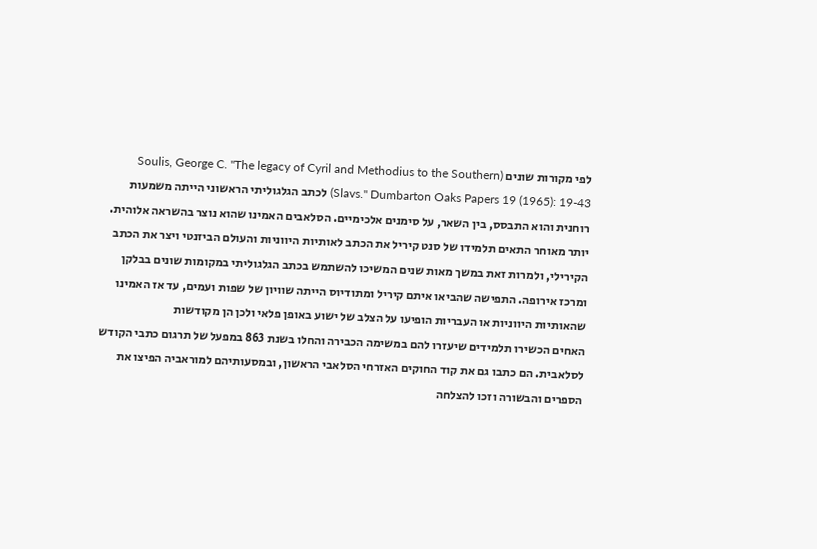לפי מקורות שונים (Soulis, George C. "The legacy of Cyril and Methodius to the Southern Slavs." Dumbarton Oaks Papers 19 (1965): 19-43) לכתב הגלגוליתי הראשוני הייתה משמעות רוחנית והוא התבסס, בין השאר, על סימנים אלכימיים. הסלאבים האמינו שהוא נוצר בהשראה אלוהית. יותר מאוחר התאים תלמידו של סנט קיריל את הכתב לאותיות היווניות והעולם הביזנטי ויצר את הכתב הקירילי, ולמרות זאת במשך מאות שנים המשיכו להשתמש בכתב הגלגוליתי במקומות שונים בבלקן ומרכז אירופה. התפישה שהביאו איתם קיריל ומתודיוס הייתה שוויון של שפות ועמים, עד אז האמינו שהאותיות היווניות או העבריות הופיעו על הצלב של ישוע באופן פלאי ולכן הן מקודשות
האחים הכשירו תלמידים שיעזרו להם במשימה הכבירה והחלו בשנת 863 במפעל של תרגום כתבי הקודש לסלאבית. הם כתבו גם את קוד החוקים האזרחי הסלאבי הראשון, ובמסעותיהם למוראביה הפיצו את הספרים והבשורה וזכו להצלחה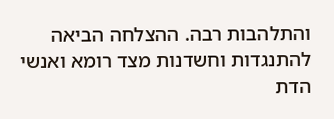והתלהבות רבה. ההצלחה הביאה להתנגדות וחשדנות מצד רומא ואנשי הדת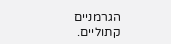הגרמניים קתוליים.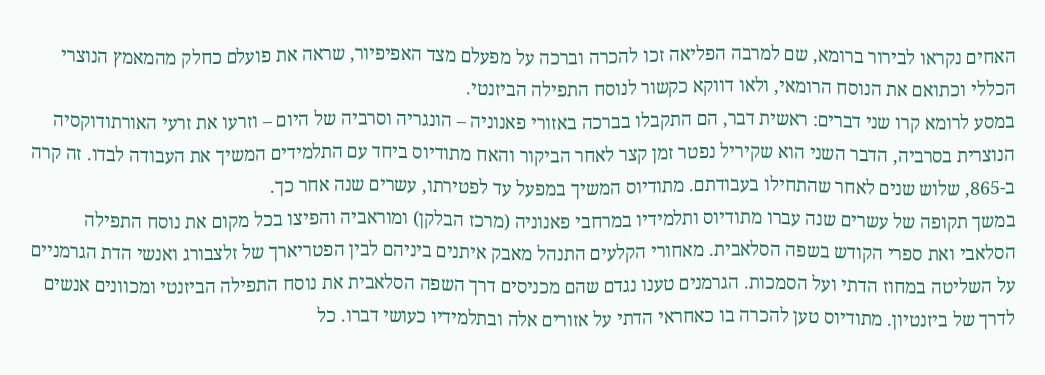האחים נקראו לבירור ברומא, שם למרבה הפליאה זכו להכרה וברכה על מפעלם מצד האפיפיור, שראה את פועלם כחלק מהמאמץ הנוצרי הכללי וכתואם את הנוסח הרומאי, ולאו דווקא כקשור לנוסח התפילה הביזנטי.
במסע לרומא קרו שני דברים: ראשית דבר, הם התקבלו בברכה באזורי פאנוניה – הונגריה וסרביה של היום – וזרעו את זרעי האורתודוקסיה הנוצרית בסרביה, הדבר השני הוא שקיריל נפטר זמן קצר לאחר הביקור והאח מתודיוס ביחד עם התלמידים המשיך את העבודה לבדו. זה קרה ב-865, שלוש שנים לאחר שהתחילו בעבודתם. מתודיוס המשיך במפעל עד לפטירתו, עשרים שנה אחר כך.
במשך תקופה של עשרים שנה עברו מתודיוס ותלמידיו במרחבי פאנוניה (מרכז הבלקן) ומוראביה והפיצו בכל מקום את נוסח התפילה הסלאבי ואת ספרי הקודש בשפה הסלאבית. מאחורי הקלעים התנהל מאבק איתנים ביניהם לבין הפטריארך של זלצבורג ואנשי הדת הגרמניים על השליטה במחוז הדתי ועל הסמכות. הגרמנים טענו נגדם שהם מכניסים דרך השפה הסלאבית את נוסח התפילה הביזנטי ומכוונים אנשים לדרך של ביזנטיון. מתודיוס טען להכרה בו כאחראי הדתי על אזורים אלה ובתלמידיו כעושי דברו. כל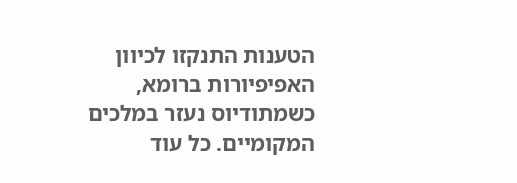הטענות התנקזו לכיוון האפיפיורות ברומא, כשמתודיוס נעזר במלכים המקומיים. כל עוד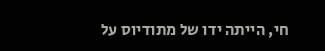חי, הייתה ידו של מתודיוס על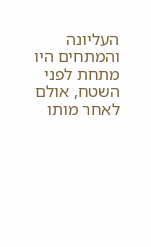העליונה והמתחים היו מתחת לפני השטח, אולם לאחר מותו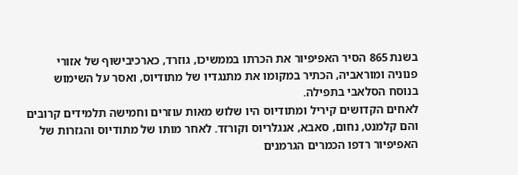בשנת 865 הסיר האפיפיור את הכרתו בממשיכו, גוזרד, כארכיבישוף של אזורי פנוניה ומוראביה, הכתיר במקומו את מתנגדיו של מתודיוס, ואסר על השימוש בנוסח הסלאבי בתפילה.
לאחים הקדושים קיריל ומתודיוס היו שלוש מאות עוזרים וחמישה תלמידים קרובים והם קלמנט, נחום, סאבא, אנגלריוס וקורזד. לאחר מותו של מתודיוס והגזרות של האפיפיור רדפו הכמרים הגרמנים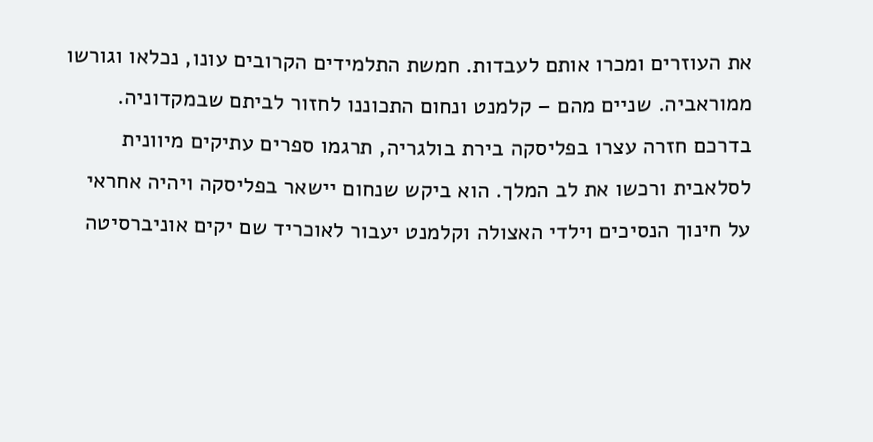את העוזרים ומכרו אותם לעבדות. חמשת התלמידים הקרובים עונו, נכלאו וגורשו ממוראביה. שניים מהם – קלמנט ונחום התכוננו לחזור לביתם שבמקדוניה. בדרכם חזרה עצרו בפליסקה בירת בולגריה, תרגמו ספרים עתיקים מיוונית לסלאבית ורכשו את לב המלך. הוא ביקש שנחום יישאר בפליסקה ויהיה אחראי על חינוך הנסיכים וילדי האצולה וקלמנט יעבור לאוכריד שם יקים אוניברסיטה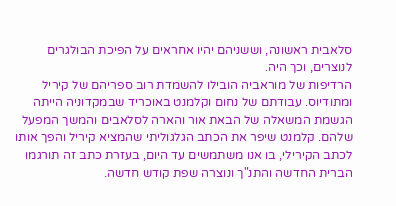סלאבית ראשונה, וששניהם יהיו אחראים על הפיכת הבולגרים לנוצרים, וכך היה.
הרדיפות של מוראביה הובילו להשמדת רוב ספריהם של קיריל ומתודיוס. עבודתם של נחום וקלמנט באוכריד שבמקדוניה הייתה הגשמת המשאלה של הבאת אור והארה לסלאבים והמשך המפעל שלהם. קלמנט שיפר את הכתב הגלגוליתי שהמציא קיריל והפך אותו לכתב הקירילי, בו אנו משתמשים עד היום, בעזרת כתב זה תורגמו הברית החדשה והתנ"ך ונוצרה שפת קודש חדשה.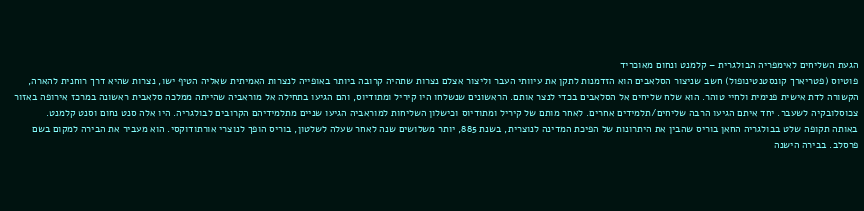הגעת השליחים לאימפריה הבולגרית – קלמנט ונחום מאוכריד
פוטיוס (פטריארך קונסטנטינופול) חשב שניצור הסלאבים הוא הזדמנות לתקן את עיוותי העבר וליצור אצלם נצרות שתהיה קרובה ביותר באופייה לנצרות האמיתית שאליה הטיף ישו, נצרות שהיא דרך רוחנית להארה, הקשורה לדת אישית פנימית ולחיי טוהר. הוא שלח שליחים אל הסלאבים בכדי לנצר אותם. הראשונים שנשלחו היו קיריל ומתודיוס, והם הגיעו בתחילה אל מוראביה שהייתה ממלכה סלאבית ראשונה במרכז אירופה באזור צכוסלובקיה לשעבר. יחד איתם הגיעו הרבה שליחים/תלמידים אחרים. לאחר מותם של קיריל ומתודיוס וכישלון השליחות למוראביה הגיעו שניים מתלמידיהם הקרובים לבולגריה. היו אלה סנט נחום וסנט קלמנט.
באותה תקופה שלט בבולגריה החאן בוריס שהבין את היתרונות של הפיכת המדינה לנוצרית, בשנת 885, יותר משלושים שנה לאחר שעלה לשלטון, בוריס הופך לנוצרי אורתודוקסי. הוא מעביר את הבירה למקום בשם פרסלב. בבירה הישנה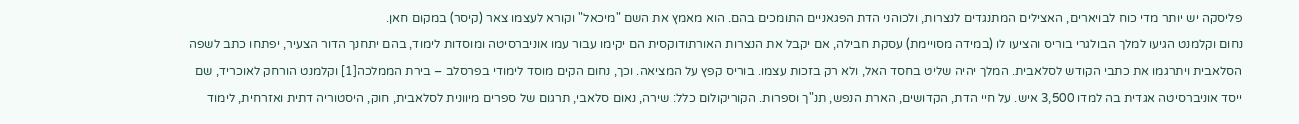פליסקה יש יותר מדי כוח לבויארים, האצילים המתנגדים לנצרות, ולכוהני הדת הפגאניים התומכים בהם. הוא מאמץ את השם "מיכאל" וקורא לעצמו צאר (קיסר) במקום חאן.
נחום וקלמנט הגיעו למלך הבולגרי בוריס והציעו לו (במידה מסויימת) עסקת חבילה, אם יקבל את הנצרות האורתודוקסית הם יקימו עבור עמו אוניברסיטה ומוסדות לימוד, בהם יתחנך הדור הצעיר, יפתחו כתב לשפה הסלאבית ויתרגמו את כתבי הקודש לסלאבית. המלך יהיה שליט בחסד האל, ולא רק בזכות עצמו. בוריס קפץ על המציאה. וכך, נחום הקים מוסד לימודי בפרסלב – בירת הממלכה[1] וקלמנט הורחק לאוכריד, שם ייסד אוניברסיטה אגדית בה למדו 3,500 איש. על חיי הדת, הקדושים, הארת הנפש, תנ"ך וספרות. הקוריקולום כלל: שירה, נאום סלאבי, תרגום של ספרים מיוונית לסלאבית, חוק, היסטוריה דתית ואזרחית, לימוד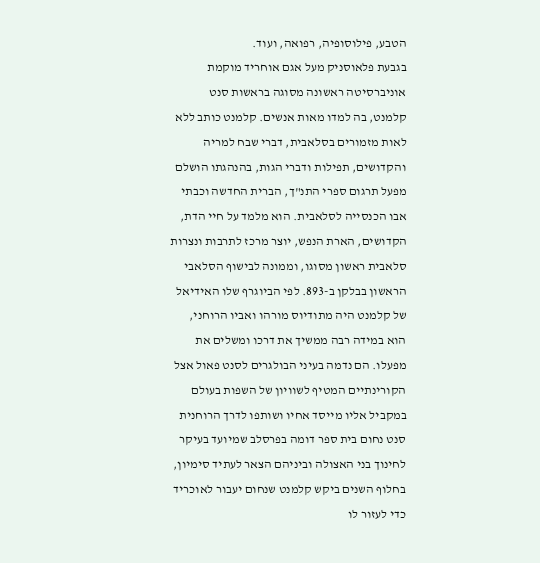הטבע, פילוסופיה, רפואה, ועוד.
בגבעת פלאוסניק מעל אגם אוחריד מוקמת אוניברסיטה ראשונה מסוגה בראשות סנט קלמנט, בה למדו מאות אנשים. קלמנט כותב ללא לאות מזמורים בסלאבית, דברי שבח למריה והקדושים, תפילות ודברי הגות, בהנהגתו הושלם מפעל תרגום ספרי התנ"ך, הברית החדשה וכבתי אבו הכנסייה לסלאבית. הוא מלמד על חיי הדת, הקדושים, הארת הנפש, יוצר מרכז לתרבות ונצרות סלאבית ראשון מסוגו, וממונה לבישוף הסלאבי הראשון בבלקן ב-893. לפי הביוגרף שלו האידיאל של קלמנט היה מתודיוס מורהו ואביו הרוחני, הוא במידה רבה ממשיך את דרכו ומשלים את מפעלו. הם נדמה בעיני הבולגרים לסנט פאול אצל הקורינתיים המטיף לשוויון של השפות בעולם
במקביל אליו מייסד אחיו ושותפו לדרך הרוחנית סנט נחום בית ספר דומה בפרסלב שמיועד בעיקר לחינוך בני האצולה וביניהם הצאר לעתיד סימיון, בחלוף השנים ביקש קלמנט שנחום יעבור לאוכריד כדי לעזור לו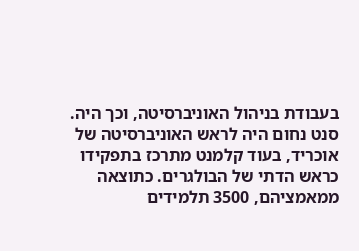בעבודת בניהול האוניברסיטה, וכך היה. סנט נחום היה לראש האוניברסיטה של אוכריד, בעוד קלמנט מתרכז בתפקידו כראש הדתי של הבולגרים. כתוצאה ממאמציהם, 3500 תלמידים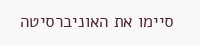סיימו את האוניברסיטה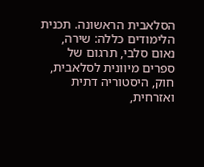הסלאבית הראשונה. תכנית הלימודים כללה: שירה, נאום סלבי, תרגום של ספרים מיוונית לסלאבית, חוק, היסטוריה דתית ואזרחית,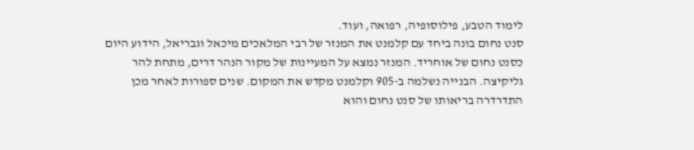לימוד הטבע, פילוסופיה, רפואה, ועוד.
סנט נחום בונה ביחד עם קלמנט את המנזר של רבי המלאכים מיכאל וגבריאל, הידוע היום כסנט נחום של אוחריד. המנזר נמצא על המעיינות של מקור הנהר דרים, מתחת להר גליקיצה. הבנייה נשלמה ב-905 וקלמנט מקדש את המקום. שנים ספורות לאחר מכן התדרדרה בריאותו של סנט נחום והוא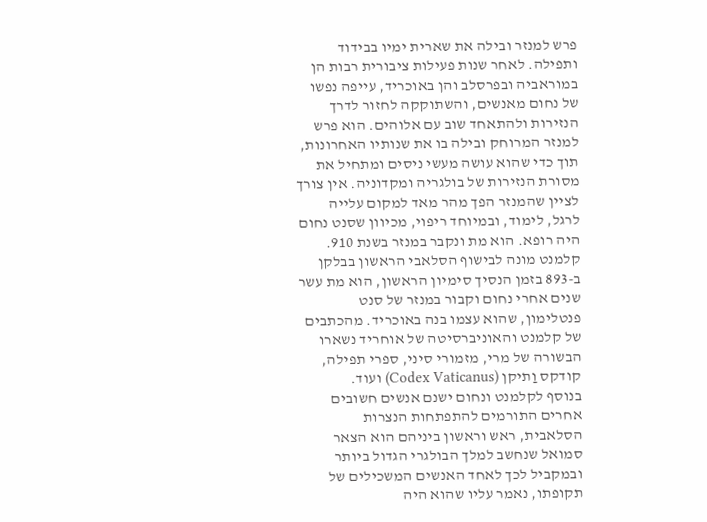פרש למנזר ובילה את שארית ימיו בבידוד ותפילה. לאחר שנות פעילות ציבורית רבות הן במוראביה ובפרסלב והן באוכריד, עייפה נפשו של נחום מאנשים, והשתוקקה לחזור לדרך הנזירות ולהתאחד שוב עם אלוהים. הוא פרש למנזר המרוחק ובילה בו את שנותיו האחרונות, תוך כדי שהוא עושה מעשי ניסים ומתחיל את מסורת הנזירות של בולגריה ומקדוניה. אין צורך לציין שהמנזר הפך מהר מאד למקום עלייה לרגל, לימוד, ובמיוחד ריפוי, מכיוון שסנט נחום היה רופא. הוא מת ונקבר במנזר בשנת 910.
קלמנט מונה לבישוף הסלאבי הראשון בבלקן ב-893 בזמן הנסיך סימיון הראשון, הוא מת עשר שנים אחרי נחום וקבור במנזר של סנט פנטלימון, שהוא עצמו בנה באוכריד. מהכתבים של קלמנט והאוניברסיטה של אוחריד נשארו הבשורה של מרי, מזמורי סיני, ספרי תפילה, קודקס וַתיקן (Codex Vaticanus) ועוד.
בנוסף לקלמנט ונחום ישנם אנשים חשובים אחרים התורמים להתפתחות הנצרות הסלאבית, ראש וראשון ביניהם הוא הצאר סמואל שנחשב למלך הבולגרי הגדול ביותר ובמקביל לכך לאחד האנשים המשכילים של תקופתו, נאמר עליו שהוא היה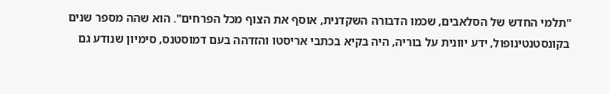"תלמי החדש של הסלאבים, שכמו הדבורה השקדנית, אוסף את הצוף מכל הפרחים". הוא שהה מספר שנים בקונסטנטינופול, ידע יוונית על בוריה, היה בקיא בכתבי אריסטו והזדהה בעם דמוסטנס, סימיון שנודע גם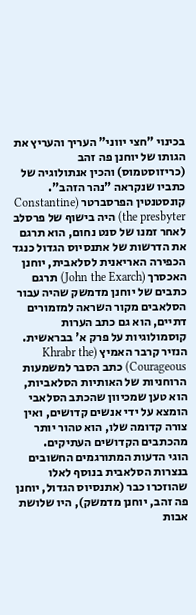בכינוי "חצי יווני" העריך והעריץ את הגותו של יוחנן פה זהב (כריזוסטמוס) והכין אנתולוגיה של כתביו שנקראה "נהר הזהב".
קונסטנטין הפרסברטר (Constantine the presbyter) היה בישוף של פרסלב לאחר זמנו של סנט נחום, הוא תרגם את הדרשות של אתנסיוס הגדול כנגד הכפירה האריאנית לסלאבית, יוחנן האכסרך (John the Exarch) תרגם כתבים של יוחנן מדמשק שהיה עבור הסלאבים מקור השראה למזמורים דתיים, הוא גם כתב הערות קוסמולוגיות על פרק א' בבראשית. הנזיר קרבר האמיץ (Khrabr the Courageous) כתב הסבר למשמעות הרוחניות של האותיות הסלאביות, הוא טען שמכיוון שהכתב הסלאבי הומצא על ידי אנשים קדושים, ואין צורה קדומה שלו, הוא טהור יותר מהכתבים הקדושים העתיקים.
הוגי הדעות המתורגמים החשובים בנצרות הסלאבית בנוסף לאלו שהוזכרו כבר (אתנסיוס הגדול, יוחנן פה זהב, יוחנן מדמשק), היו שלושת אבות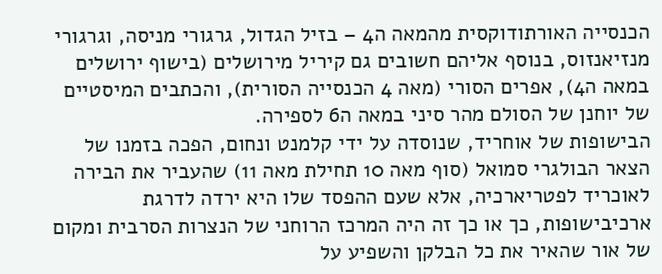הכנסייה האורתודוקסית מהמאה ה4 – בזיל הגדול, גרגורי מניסה, וגרגורי מנזיאנזוס, בנוסף אליהם חשובים גם קיריל מירושלים (בישוף ירושלים במאה ה4), אפרים הסורי (מאה 4 הכנסייה הסורית), והכתבים המיסטיים של יוחנן של הסולם מהר סיני במאה ה6 לספירה.
הבישופות של אוחריד, שנוסדה על ידי קלמנט ונחום, הפכה בזמנו של הצאר הבולגרי סמואל (סוף מאה 10 תחילת מאה 11) שהעביר את הבירה לאוכריד לפטריארכיה, אלא שעם ההפסד שלו היא ירדה לדרגת ארכיבישופות, כך או כך זה היה המרכז הרוחני של הנצרות הסרבית ומקום של אור שהאיר את כל הבלקן והשפיע על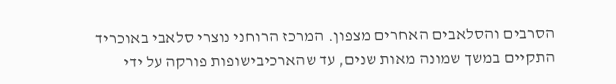הסרבים והסלאבים האחרים מצפון. המרכז הרוחני נוצרי סלאבי באוכריד התקיים במשך שמונה מאות שנים, עד שהארכיבישופות פורקה על ידי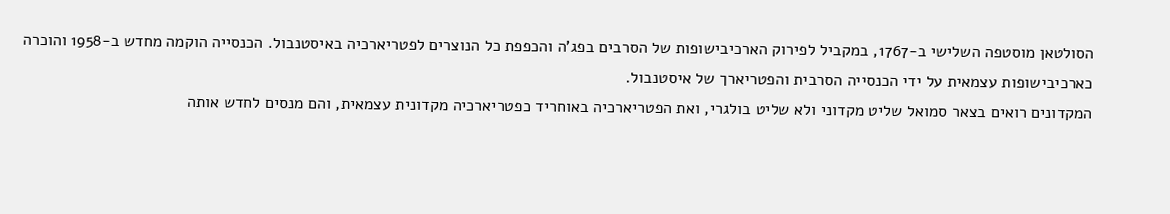הסולטאן מוסטפה השלישי ב-1767, במקביל לפירוק הארכיבישופות של הסרבים בפג'ה והכפפת כל הנוצרים לפטריארכיה באיסטנבול. הכנסייה הוקמה מחדש ב-1958 והוכרה כארכיבישופות עצמאית על ידי הכנסייה הסרבית והפטריארך של איסטנבול.
המקדונים רואים בצאר סמואל שליט מקדוני ולא שליט בולגרי, ואת הפטריארכיה באוחריד כפטריארכיה מקדונית עצמאית, והם מנסים לחדש אותה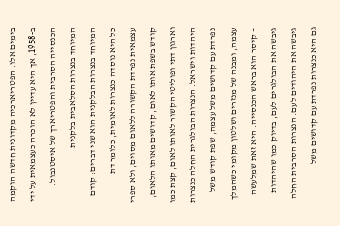בימים אלו. הפטריארכיה מקדונית חדשה הוקמה ב-1958, אך היא עדיין לא הוכרה כעצמאית על ידי הכנסייה הסרבית והפטריארך של איסטנבול.
המיוחד בנצרות הסלאבית בלקנית
המיוחד בנצרות הבלקנית הוא שני דברים: קודם כל היא נוסדה כנצרות לאומית, כלומר דת עצמאית נפרדת הקשורה ללאום מסוים, ולא ספרי קודש בשפת אותו לאום, קדושים מאותו הלאום, וארגון דתי ופוליטי הקשור לאותו לאום, קצת כמו היהדות וישראל. הנצרות הבולגרית החלה כנצרות נפרדת עם קדושים משל עצמה, שפת קודש משל עצמה, ומבנה של מנזרים ושלטון מקומי כשהמלך – קיסר הוא בראש הכנסייה. היא זאת שמלעשה גיבשה את הבולגרים לעם, בדיוק כמו שהיהדות גיבשה את היהודים לעם. הנצרות הסרבית החלה גם היא כנצרות נפרדת עם קדושים משל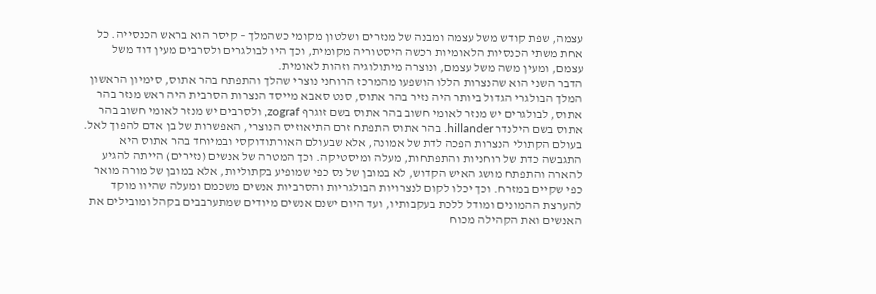עצמה, שפת קודש משל עצמה ומבנה של מנזרים ושלטון מקומי כשהמלך – קיסר הוא בראש הכנסייה. כל אחת משתי הכנסיות הלאומיות רכשה היסטוריה מקומית, וכך היו לבולגרים ולסרבים מעין דוד משל עצמם, ומעין משה משל עצמם, ונוצרה מיתולוגיה וזהות לאומית.
הדבר השני הוא שהנצרות הללו הושפעו מהמרכז הרוחני נוצרי שהלך והתפתח בהר אתוס, סימיון הראשון המלך הבולגרי הגדול ביותר היה נזיר בהר אתוס, סנט סאבא מייסד הנצרות הסרבית היה ראש מנזר בהר אתוס, לבולגרים יש מנזר לאומי חשוב בהר אתוס בשם זוגרף zograf, ולסרבים יש מנזר לאומי חשוב בהר אתוס בשם הילנדר hillander. בהר אתוס התפתח זרם התיאוזיס הנוצרי, האפשרות של בן אדם להפוך לאל. בעולם הקתולי הנצרות הפכה לדת של אמונה, אלא שבעולם האורתודוקסי ובמיוחד בהר אתוס היא התגבשה כדת של רוחניות והתפתחות, מעלה ומיסטיקה. וכך המטרה של אנשים (נזירים) הייתה להגיע להארה והתפתח מושג האיש הקדוש, לא במובן של נס כפי שמופיע בקתוליות, אלא במובן של מורה מואר כפי שקיים במזרח. וכך יכלו לקום לנצרויות הבולגריות והסרביות אנשים משכמם ומעלה שהיוו מוקד להערצת ההמונים ומודל ללכת בעקבותיו, ועד היום ישנם אנשים מיודים שמתערבבים בקהל ומובילים את האנשים ואת הקהילה מכוח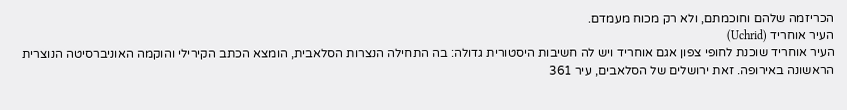הכריזמה שלהם וחוכמתם, ולא רק מכוח מעמדם.
העיר אוחריד (Uchrid)
העיר אוחריד שוכנת לחופי צפון אגם אוחריד ויש לה חשיבות היסטורית גדולה: בה התחילה הנצרות הסלאבית, הומצא הכתב הקירילי והוקמה האוניברסיטה הנוצרית הראשונה באירופה. זאת ירושלים של הסלאבים, עיר 361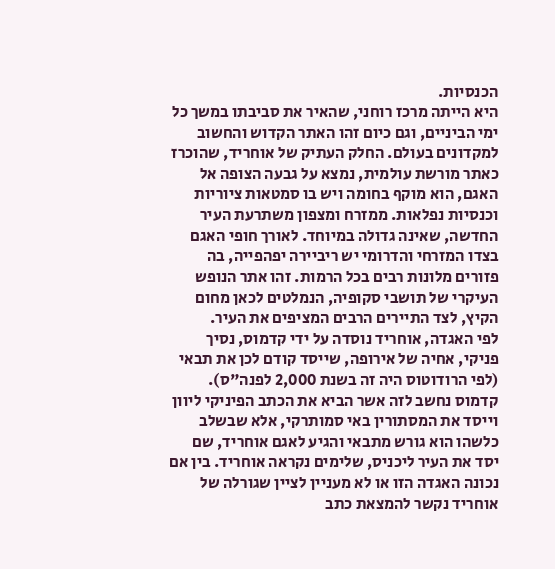הכנסיות.
היא הייתה מרכז רוחני, שהאיר את סביבתו במשך כל ימי הביניים, וגם כיום זהו האתר הקדוש והחשוב למקדונים בעולם. החלק העתיק של אוחריד, שהוכרז כאתר מורשת עולמית, נמצא על גבעה הצופה אל האגם, הוא מוקף בחומה ויש בו סמטאות ציוריות וכנסיות נפלאות. ממזרח ומצפון משתרעת העיר החדשה, שאינה גדולה במיוחד. לאורך חופי האגם בצדו המזרחי והדרומי יש ריביירה יפהפייה, בה פזורים מלונות רבים בכל הרמות. זהו אתר הנופש העיקרי של תושבי סקופיה, הנמלטים לכאן מחום הקיץ, לצד התיירים הרבים המציפים את העיר.
לפי האגדה, אוחריד נוסדה על ידי קדמוס, נסיך פניקי, אחיה של אירופה, שייסד קודם לכן את תבאי (לפי הרודוטוס היה זה בשנת 2,000 לפנה"ס). קדמוס נחשב לזה אשר הביא את הכתב הפיניקי ליוון וייסד את המסתורין באי סמותרקי, אלא שבשלב כלשהו הוא גורש מתבאי והגיע לאגם אוחריד, שם יסד את העיר ליכניס, שלימים נקראה אוחריד. בין אם נכונה האגדה הזו או לא מעניין לציין שגורלה של אוחריד נקשר להמצאת כתב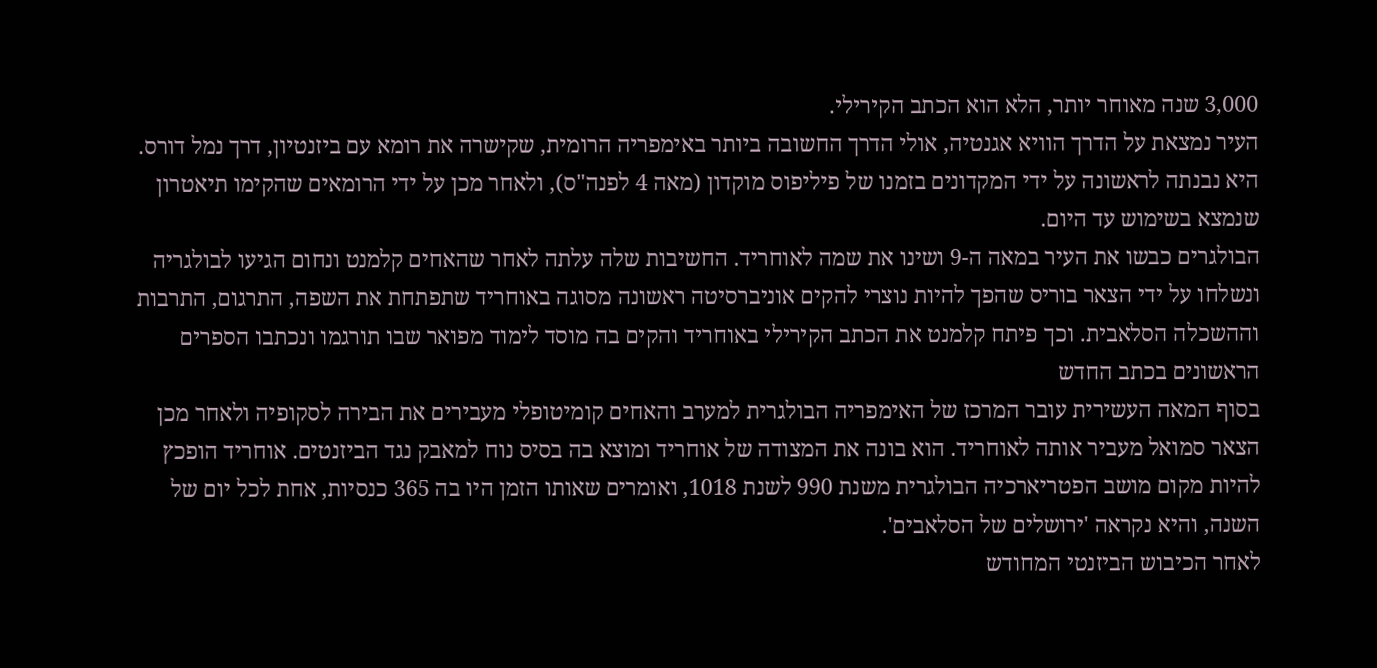3,000 שנה מאוחר יותר, הלא הוא הכתב הקירילי.
העיר נמצאת על הדרך הוויא אגנטיה, אולי הדרך החשובה ביותר באימפריה הרומית, שקישרה את רומא עם ביזנטיון, דרך נמל דורס. היא נבנתה לראשונה על ידי המקדונים בזמנו של פיליפוס מוקדון (מאה 4 לפנה"ס), ולאחר מכן על ידי הרומאים שהקימו תיאטרון שנמצא בשימוש עד היום.
הבולגרים כבשו את העיר במאה ה-9 ושינו את שמה לאוחריד. החשיבות שלה עלתה לאחר שהאחים קלמנט ונחום הגיעו לבולגריה ונשלחו על ידי הצאר בוריס שהפך להיות נוצרי להקים אוניברסיטה ראשונה מסוגה באוחריד שתפתחת את השפה, התרגום, התרבות וההשכלה הסלאבית. וכך פיתח קלמנט את הכתב הקירילי באוחריד והקים בה מוסד לימוד מפואר שבו תורגמו ונכתבו הספרים הראשונים בכתב החדש
בסוף המאה העשירית עובר המרכז של האימפריה הבולגרית למערב והאחים קומיטופלי מעבירים את הבירה לסקופיה ולאחר מכן הצאר סמואל מעביר אותה לאוחריד. הוא בונה את המצודה של אוחריד ומוצא בה בסיס נוח למאבק נגד הביזנטים. אוחריד הופכץ להיות מקום מושב הפטריארכיה הבולגרית משנת 990 לשנת 1018, ואומרים שאותו הזמן היו בה 365 כנסיות, אחת לכל יום של השנה, והיא נקראה 'ירושלים של הסלאבים'.
לאחר הכיבוש הביזנטי המחודש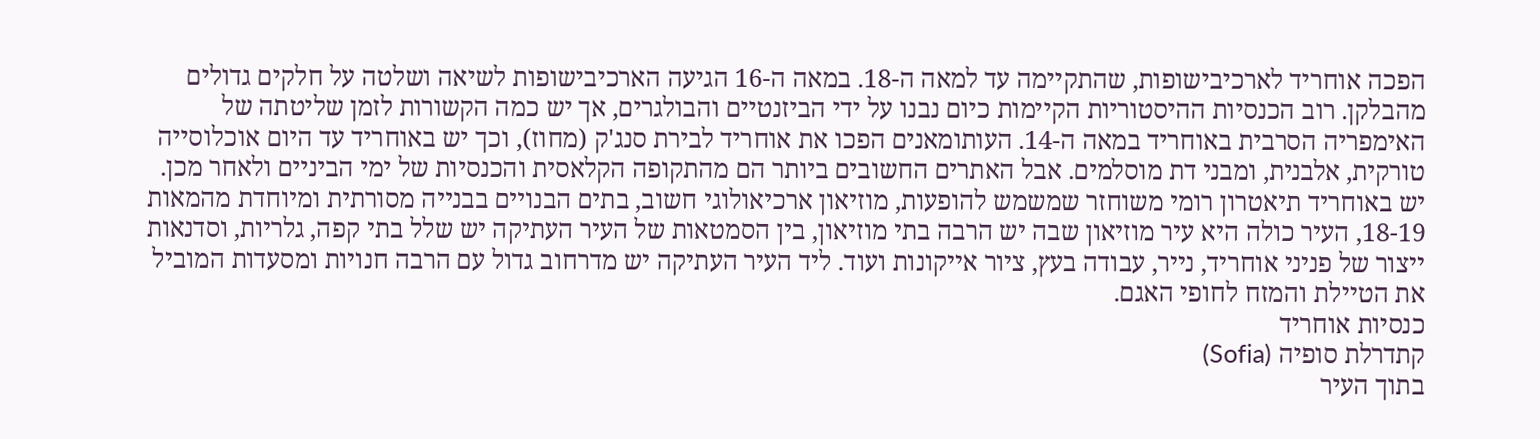הפכה אוחריד לארכיבישופות, שהתקיימה עד למאה ה-18. במאה ה-16 הגיעה הארכיבישופות לשיאה ושלטה על חלקים גדולים מהבלקן. רוב הכנסיות ההיסטוריות הקיימות כיום נבנו על ידי הביזנטיים והבולגרים, אך יש כמה הקשורות לזמן שליטתה של האימפריה הסרבית באוחריד במאה ה-14. העותומאנים הפכו את אוחריד לבירת סנג'ק (מחוז), וכך יש באוחריד עד היום אוכלוסייה טורקית, אלבנית, ומבני דת מוסלמים. אבל האתרים החשובים ביותר הם מהתקופה הקלאסית והכנסיות של ימי הביניים ולאחר מכן.
יש באוחריד תיאטרון רומי משוחזר שמשמש להופעות, מוזיאון ארכיאולוגי חשוב, בתים הבנויים בבנייה מסורתית ומיוחדת מהמאות 18-19, העיר כולה היא עיר מוזיאון שבה יש הרבה בתי מוזיאון, בין הסמטאות של העיר העתיקה יש שלל בתי קפה, גלריות, וסדנאות ייצור של פניני אוחריד, נייר, עבודה בעץ, ציור אייקונות ועוד. ליד העיר העתיקה יש מדרחוב גדול עם הרבה חנויות ומסעדות המוביל את הטיילת והמזח לחופי האגם.
כנסיות אוחריד
קתדרלת סופיה (Sofia)
בתוך העיר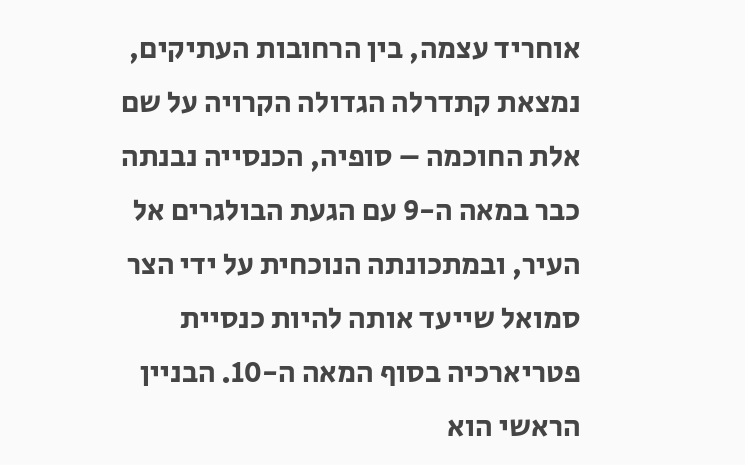אוחריד עצמה, בין הרחובות העתיקים, נמצאת קתדרלה הגדולה הקרויה על שם אלת החוכמה – סופיה, הכנסייה נבנתה כבר במאה ה-9 עם הגעת הבולגרים אל העיר, ובמתכונתה הנוכחית על ידי הצר סמואל שייעד אותה להיות כנסיית פטריארכיה בסוף המאה ה-10. הבניין הראשי הוא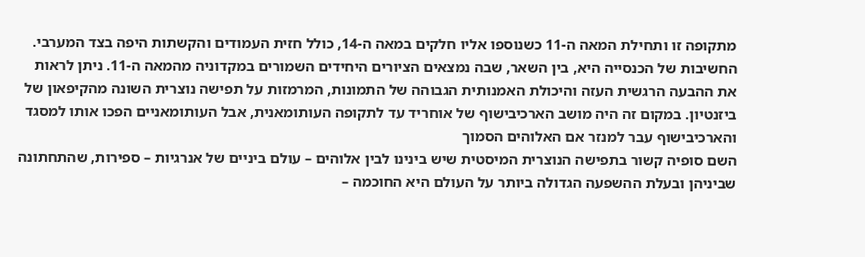מתקופה זו ותחילת המאה ה-11 כשנוספו אליו חלקים במאה ה-14, כולל חזית העמודים והקשתות היפה בצד המערבי.
החשיבות של הכנסייה היא, בין השאר, שבה נמצאים הציורים היחידים השמורים במקדוניה מהמאה ה-11. ניתן לראות את ההבעה הרגשית העזה והיכולת האמנותית הגבוהה של התמונות, המרמזות על תפישה נוצרית השונה מהקיפאון של ביזנטיון. במקום זה היה מושב הארכיבישוף של אוחריד עד לתקופה העותומאנית, אבל העותומאניים הפכו אותו למסגד והארכיבישוף עבר למנזר אם האלוהים הסמוך
השם סופיה קשור בתפישה הנוצרית המיסטית שיש בינינו לבין אלוהים – עולם ביניים של אנרגיות – ספירות, שהתחתונה שביניהן ובעלת ההשפעה הגדולה ביותר על העולם היא החוכמה –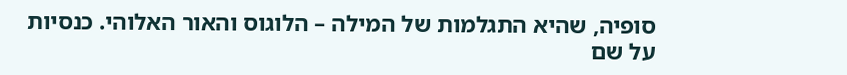סופיה, שהיא התגלמות של המילה – הלוגוס והאור האלוהי. כנסיות על שם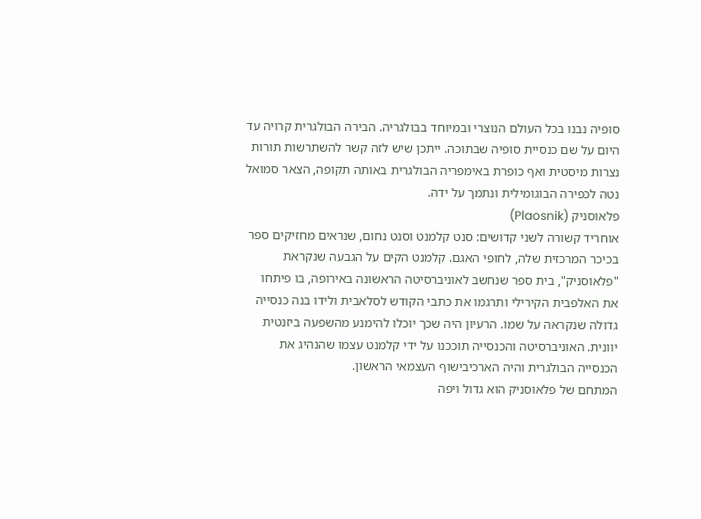סופיה נבנו בכל העולם הנוצרי ובמיוחד בבולגריה. הבירה הבולגרית קרויה עד היום על שם כנסיית סופיה שבתוכה. ייתכן שיש לזה קשר להשתרשות תורות נצרות מיסטית ואף כופרת באימפריה הבולגרית באותה תקופה, הצאר סמואל נטה לכפירה הבוגומילית ונתמך על ידה.
פלאוסניק (Plaosnik)
אוחריד קשורה לשני קדושים: סנט קלמנט וסנט נחום, שנראים מחזיקים ספר בכיכר המרכזית שלה, לחופי האגם. קלמנט הקים על הגבעה שנקראת "פלאוסניק", בית ספר שנחשב לאוניברסיטה הראשונה באירופה, בו פיתחו את האלפבית הקירילי ותרגמו את כתבי הקודש לסלאבית ולידו בנה כנסייה גדולה שנקראה על שמו. הרעיון היה שכך יוכלו להימנע מהשפעה ביזנטית יוונית. האוניברסיטה והכנסייה תוככנו על ידי קלמנט עצמו שהנהיג את הכנסייה הבולגרית והיה הארכיבישוף העצמאי הראשון.
המתחם של פלאוסניק הוא גדול ויפה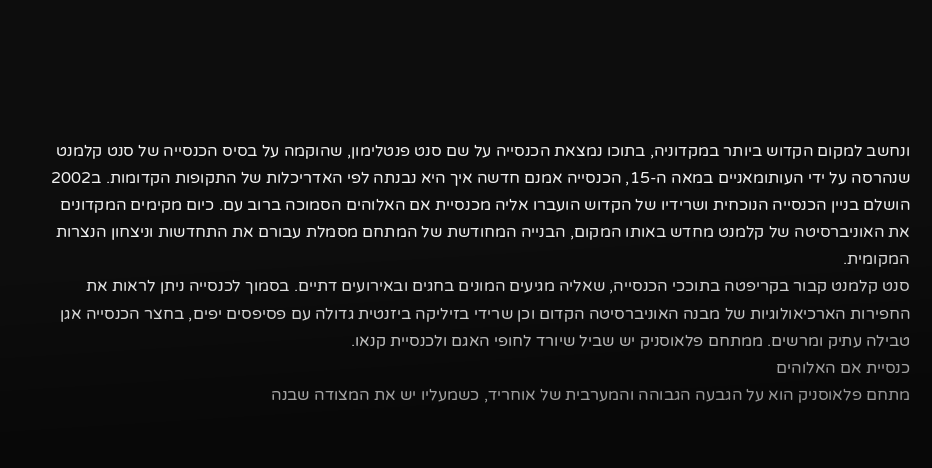ונחשב למקום הקדוש ביותר במקדוניה, בתוכו נמצאת הכנסייה על שם סנט פנטלימון, שהוקמה על בסיס הכנסייה של סנט קלמנט שנהרסה על ידי העותומאניים במאה ה-15, הכנסייה אמנם חדשה איך היא נבנתה לפי האדריכלות של התקופות הקדומות. ב2002 הושלם בניין הכנסייה הנוכחית ושרידיו של הקדוש הועברו אליה מכנסיית אם האלוהים הסמוכה ברוב עם. כיום מקימים המקדונים את האוניברסיטה של קלמנט מחדש באותו המקום, הבנייה המחודשת של המתחם מסמלת עבורם את התחדשות וניצחון הנצרות המקומית.
סנט קלמנט קבור בקריפטה בתוככי הכנסייה, שאליה מגיעים המונים בחגים ובאירועים דתיים. בסמוך לכנסייה ניתן לראות את החפירות הארכיאולוגיות של מבנה האוניברסיטה הקדום וכן שרידי בזיליקה ביזנטית גדולה עם פסיפסים יפים, בחצר הכנסייה אגן טבילה עתיק ומרשים. ממתחם פלאוסניק יש שביל שיורד לחופי האגם ולכנסיית קנאו.
כנסיית אם האלוהים
מתחם פלאוסניק הוא על הגבעה הגבוהה והמערבית של אוחריד, כשמעליו יש את המצודה שבנה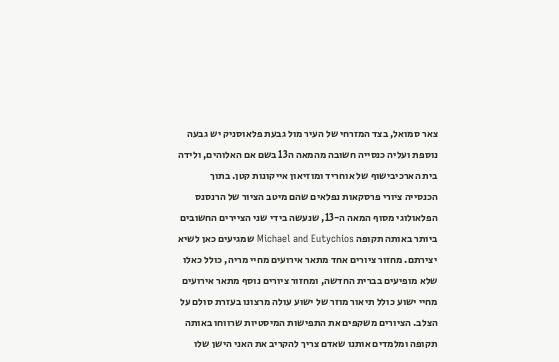צאר סמואל, בצד המזרחי של העיר מול גבעת פלאוסניק יש גבעה נוספת ועליה כנסייה חשובה מהמאה ה13 בשם אם האלוהים, ולידה בית הארכיבישוף של אוחריד ומוזיאון אייקונות קטן. בתוך הכנסייה ציורי פרסקאות נפלאים שהם מיטב הציור של הרנסנס הפלאולוגי מסוף המאה ה-13, שנעשה בידי שני הציירים החשובים ביותר באותה תקופה Michael and Eutychios שמגיעים כאן לשיא יצירתם. מחזור ציורים אחד מתאר אירועים מחיי מריה, כולל כאלו שלא מופיעים בברית החדשה, ומחזור ציורים נוסף מתאר אירועים מחיי ישוע כולל תיאור מוזר של ישוע עולה מרצונו בעזרת סולם על הצלב. הציורים משקפים את התפישות המיסטיות שרווחו באותה תקופה ומלמדים אותנו שאדם צריך להקריב את האני הישן שלו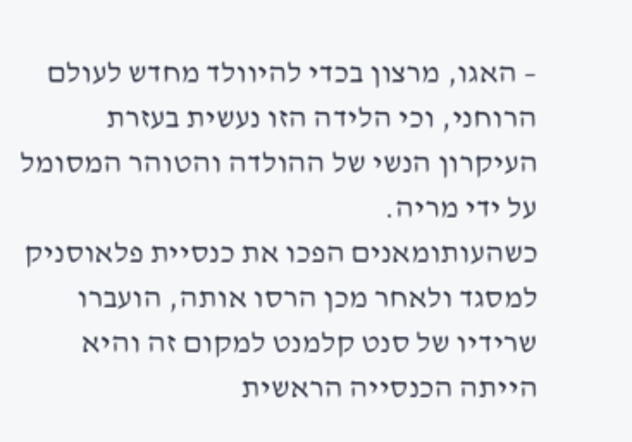– האגו, מרצון בכדי להיוולד מחדש לעולם הרוחני, וכי הלידה הזו נעשית בעזרת העיקרון הנשי של ההולדה והטוהר המסומל על ידי מריה.
כשהעותומאנים הפכו את כנסיית פלאוסניק למסגד ולאחר מכן הרסו אותה, הועברו שרידיו של סנט קלמנט למקום זה והיא הייתה הכנסייה הראשית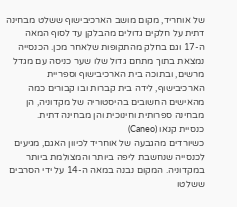של אוחריד, מקום מושב הארכיבישוף ששלט מבחינה דתית על חלקים גדולים מהבלקן עד לסוף המאה ה-17 וגם בחלק מהתקופות שלאחר מכן. הכנסייה נמצאת בתוך מתחם גדול שלו שער כניסה עם מגדל מרשים, ובתוכה בית הארכיבישוף וספריית הארכיבישוף, לידה בית קברות ובו קבורים כמה מהאישים החשובים בהיסטוריה של מקדוניה, הן מבחינה ספרותית וחינוכית והן מבחינה דתית.
כנסיית קנאו (Caneo)
כשיורדים מהגבעה של אוחריד לכיוון האגם, מגיעים לכנסייה שנחשבת ליפה ביותר והמצולמת ביותר במקדוניה. המקום נבנה במאה ה-14 על ידי הסרבים ששלטו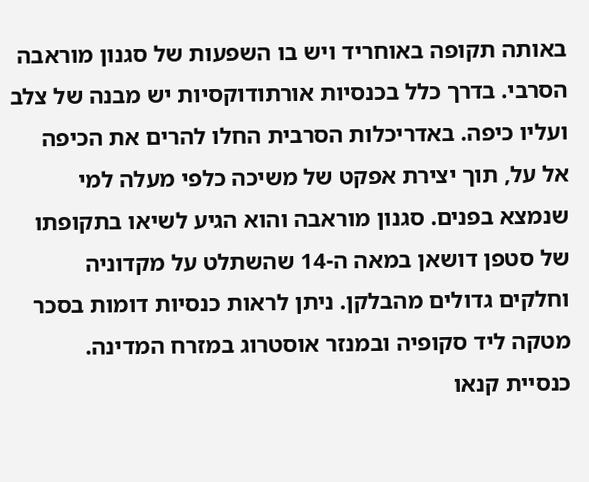באותה תקופה באוחריד ויש בו השפעות של סגנון מוראבה הסרבי. בדרך כלל בכנסיות אורתודוקסיות יש מבנה של צלב ועליו כיפה. באדריכלות הסרבית החלו להרים את הכיפה אל על, תוך יצירת אפקט של משיכה כלפי מעלה למי שנמצא בפנים. סגנון מוראבה והוא הגיע לשיאו בתקופתו של סטפן דושאן במאה ה-14 שהשתלט על מקדוניה וחלקים גדולים מהבלקן. ניתן לראות כנסיות דומות בסכר מטקה ליד סקופיה ובמנזר אוסטרוג במזרח המדינה.
כנסיית קנאו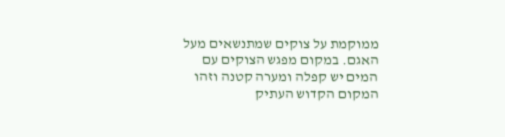ממוקמת על צוקים שמתנשאים מעל האגם. במקום מפגש הצוקים עם המים יש קפלה ומערה קטנה וזהו המקום הקדוש העתיק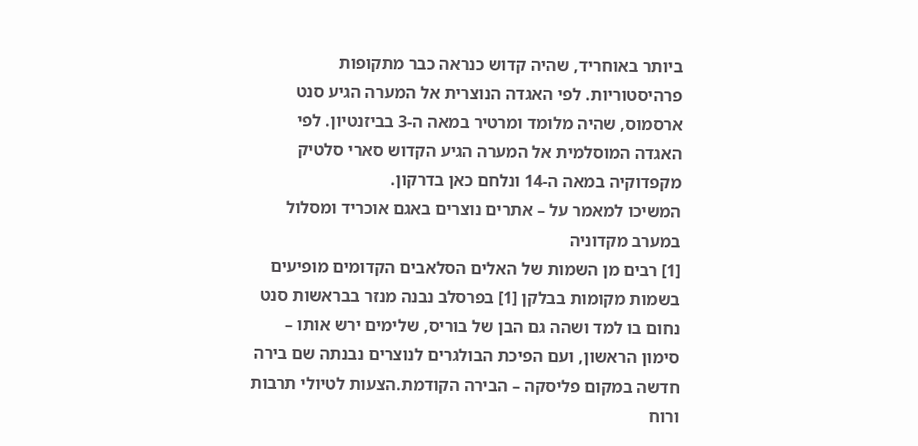ביותר באוחריד, שהיה קדוש כנראה כבר מתקופות פרהיסטוריות. לפי האגדה הנוצרית אל המערה הגיע סנט ארסמוס, שהיה מלומד ומרטיר במאה ה-3 בביזנטיון. לפי האגדה המוסלמית אל המערה הגיע הקדוש סארי סלטיק מקפדוקיה במאה ה-14 ונלחם כאן בדרקון.
המשיכו למאמר על – אתרים נוצרים באגם אוכריד ומסלול במערב מקדוניה
[1] רבים מן השמות של האלים הסלאבים הקדומים מופיעים בשמות מקומות בבלקן [1] בפרסלב נבנה מנזר בבראשות סנט נחום בו למד ושהה גם הבן של בוריס, שלימים ירש אותו – סימון הראשון, ועם הפיכת הבולגרים לנוצרים נבנתה שם בירה חדשה במקום פליסקה – הבירה הקודמת.הצעות לטיולי תרבות ורוח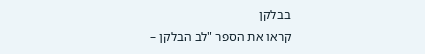בבלקן
קראו את הספר "לב הבלקן –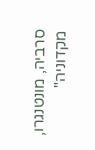סרביה, מונטנגרו, מקדוניה"